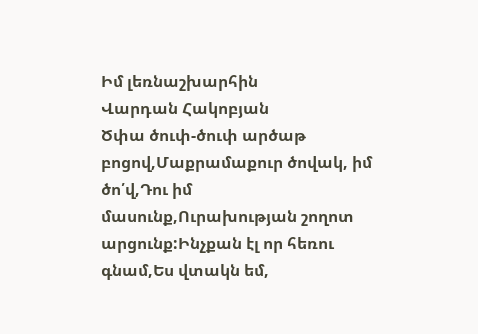Իմ լեռնաշխարհին
Վարդան Հակոբյան
Ծփա ծուփ-ծուփ արծաթ բոցով,Մաքրամաքուր ծովակ, իմ ծո՛վ,Դու իմ մասունք,Ուրախության շողոտ արցունք:Ինչքան էլ որ հեռու գնամ,Ես վտակն եմ,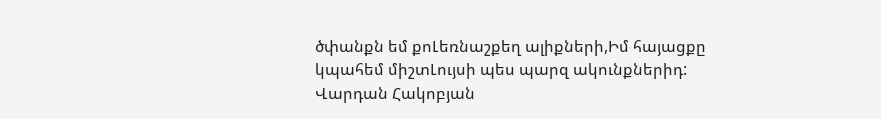ծփանքն եմ քոԼեռնաշքեղ ալիքների,Իմ հայացքը կպահեմ միշտԼույսի պես պարզ ակունքներիդ:
Վարդան Հակոբյան